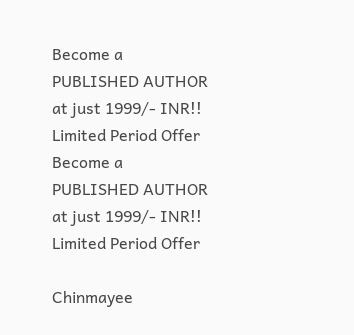Become a PUBLISHED AUTHOR at just 1999/- INR!! Limited Period Offer
Become a PUBLISHED AUTHOR at just 1999/- INR!! Limited Period Offer

Chinmayee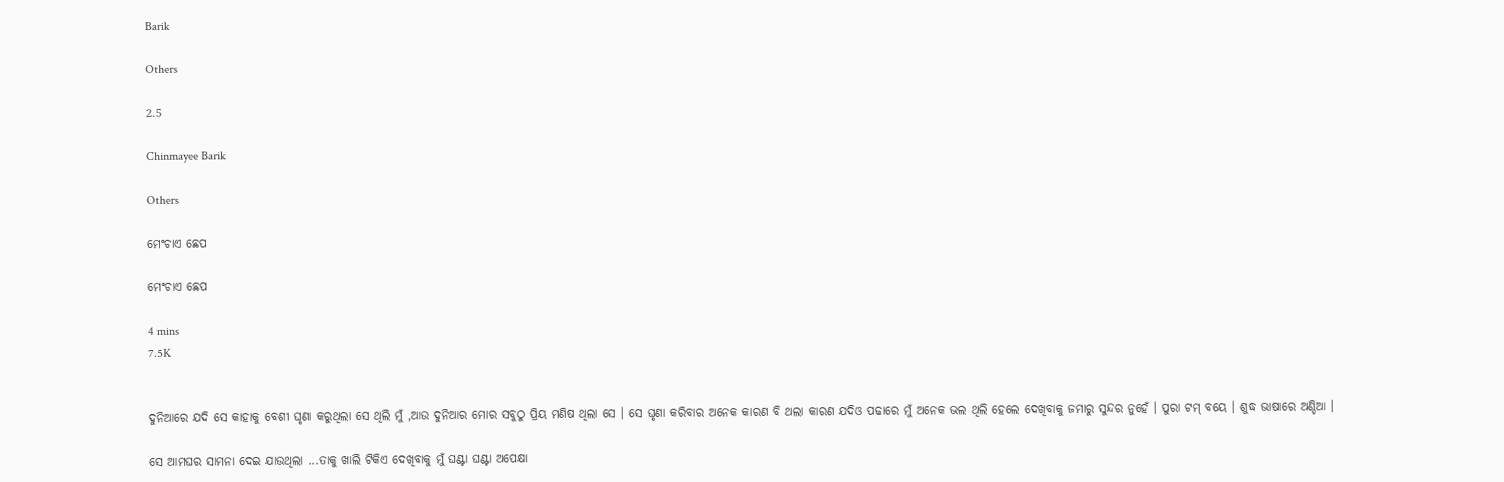Barik

Others

2.5

Chinmayee Barik

Others

ମେଂଚାଏ ଛେପ

ମେଂଚାଏ ଛେପ

4 mins
7.5K


ଦୁନିଆରେ ଯଦି ସେ କାହାକୁ ବେଶୀ ଘୃଣା କରୁଥିଲା ସେ ଥିଲି ମୁଁ ,ଆଉ ଦୁନିଆର ମୋର ସବୁଠୁ ପ୍ରିୟ ମଣିଷ ଥିଲା ସେ । ସେ ଘୃଣା କରିବାର ଅନେକ କାରଣ ବି ଥଲା କାରଣ ଯଦିଓ ପଢାରେ ମୁଁ ଅନେକ ଭଲ ଥିଲି ହେଲେ ଦେଖିବାକୁ ଜମାରୁ ସୁନ୍ଦର ନୁହେଁ । ପୁରା ଟମ୍ ବୟେ । ଶୁଦ୍ଧ ଭାଷାରେ ଅଣ୍ଡିଆ ।

ସେ ଆମଘର ସାମନା ଦେଇ ଯାଉଥିଲା ...ତାକୁ ଖାଲି ଟିକିଏ ଦେଖିବାକୁ ମୁଁ ଘଣ୍ଟା ଘଣ୍ଟା ଅପେକ୍ଷା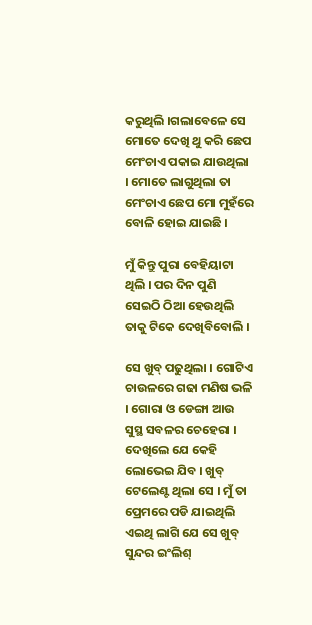କରୁଥିଲି ।ଗଲାବେଳେ ସେ ମୋତେ ଦେଖି ଥୁ କରି ଛେପ ମେଂଚାଏ ପକାଇ ଯାଉଥିଲା । ମୋତେ ଲାଗୁଥିଲା ତା ମେଂଚାଏ ଛେପ ମୋ ମୁହଁରେ ବୋଳି ହୋଇ ଯାଇଛି ।

ମୁଁ କିନ୍ତୁ ପୁରା ବେହିୟାଟା ଥିଲି । ପର ଦିନ ପୁଣି ସେଇଠି ଠିଆ ହେଉଥିଲି ତାକୁ ଟିକେ ଦେଖିବିବୋଲି ।

ସେ ଖୁବ୍ ପଢୁଥିଲା । ଗୋଟିଏ ଚାଉଳରେ ଗଢା ମଣିଷ ଭଳି । ଗୋରା ଓ ଡେଙ୍ଗା ଆଉ ସୁସ୍ଥ ସବଳର ଚେହେରା । ଦେଖିଲେ ଯେ କେହି ଲୋଭେଇ ଯିବ । ଖୁବ୍ ଟେଲେଣ୍ଟ ଥିଲା ସେ । ମୁଁ ତା ପ୍ରେମରେ ପଡି ଯାଇଥିଲି ଏଇଥି ଲାଗି ଯେ ସେ ଖୁବ୍ ସୁନ୍ଦର ଇଂଲିଶ୍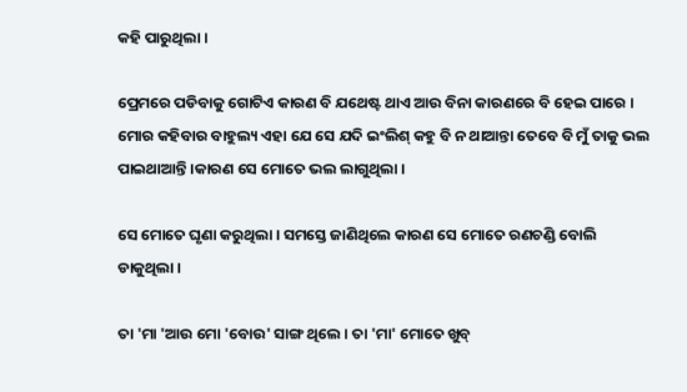କହି ପାରୁଥିଲା ।

ପ୍ରେମରେ ପଡିବାକୁ ଗୋଟିଏ କାରଣ ବି ଯଥେଷ୍ଟ ଥାଏ ଆଉ ବିନା କାରଣରେ ବି ହେଇ ପାରେ । ମୋର କହିବାର ବାହୁଲ୍ୟ ଏହା ଯେ ସେ ଯଦି ଇଂଲିଶ୍ କହୁ ବି ନ ଥାଆନ୍ତା ତେବେ ବି ମୁଁ ତାକୁ ଭଲ ପାଇଥାଆନ୍ତି ।କାରଣ ସେ ମୋତେ ଭଲ ଲାଗୁଥିଲା ।

ସେ ମୋତେ ଘୃଣା କରୁଥିଲା । ସମସ୍ତେ ଜାଣିଥିଲେ କାରଣ ସେ ମୋତେ ରଣଚଣ୍ଡି ବୋଲି ଡାକୁଥିଲା ।

ତା 'ମା 'ଆଉ ମୋ 'ବୋଉ' ସାଙ୍ଗ ଥିଲେ । ତା 'ମା' ମୋତେ ଖୁବ୍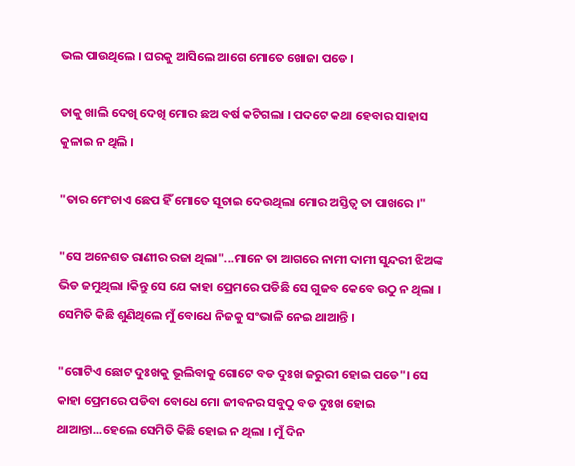ଭଲ ପାଉଥିଲେ । ଘରକୁ ଆସିଲେ ଆଗେ ମୋତେ ଖୋଜା ପଡେ ।

ତାକୁ ଖାଲି ଦେଖି ଦେଖି ମୋର ଛଅ ବର୍ଷ କଟିଗଲା । ପଦଟେ କଥା ହେବାର ସାହାସ କୁଳାଇ ନ ଥିଲି ।

"ତାର ମେଂଚାଏ ଛେପ ହିଁ ମୋତେ ସୂଚାଇ ଦେଉଥିଲା ମୋର ଅସ୍ତିତ୍ୱ ତା ପାଖରେ ।"

"ସେ ଅନେଶତ ରାଣୀର ରଜା ଥିଲା"...ମାନେ ତା ଆଗରେ ନାମୀ ଦାମୀ ସୁନ୍ଦରୀ ଝିଅଙ୍କ ଭିଡ ଜମୁଥିଲା ।କିନ୍ତୁ ସେ ଯେ କାହା ପ୍ରେମରେ ପଡିଛି ସେ ଗୁଜବ କେବେ ଉଠୁ ନ ଥିଲା । ସେମିତି କିଛି ଶୁଣିଥିଲେ ମୁଁ ବୋଧେ ନିଜକୁ ସଂଭାଳି ନେଇ ଥାଆନ୍ତି ।

"ଗୋଟିଏ ଛୋଟ ଦୁଃଖକୁ ଭୂଲିବାକୁ ଗୋଟେ ବଡ ଦୁଃଖ ଜରୁରୀ ହୋଇ ପଡେ"। ସେ କାହା ପ୍ରେମରେ ପଡିବା ବୋଧେ ମୋ ଜୀବନର ସବୁଠୁ ବଡ ଦୁଃଖ ହୋଇ ଥାଆନ୍ତା...ହେଲେ ସେମିତି କିଛି ହୋଇ ନ ଥିଲା । ମୁଁ ଦିନ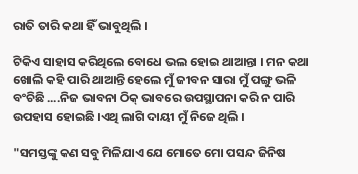ରାତି ତାରି କଥା ହିଁ ଭାବୁଥିଲି ।

ଟିକିଏ ସାହାସ କରିଥିଲେ ବୋଧେ ଭଲ ହୋଇ ଥାଆନ୍ତା । ମନ କଥା ଖୋଲି କହି ପାରି ଥାଆନ୍ତି ହେଲେ ମୁଁ ଜୀବନ ସାରା ମୁଁ ପଙ୍ଗୁ ଭଳି ବଂଚିଛି ....ନିଜ ଭାବନା ଠିକ୍ ଭାବରେ ଉପସ୍ଥାପନା କରି ନ ପାରି ଉପହାସ ହୋଇଛି ।ଏଥି ଲାଗି ଦାୟୀ ମୁଁ ନିଜେ ଥିଲି ।

"ସମସ୍ତଙ୍କୁ କଣ ସବୁ ମିଳିଯାଏ ଯେ ମୋତେ ମୋ ପସନ୍ଦ ଜିନିଷ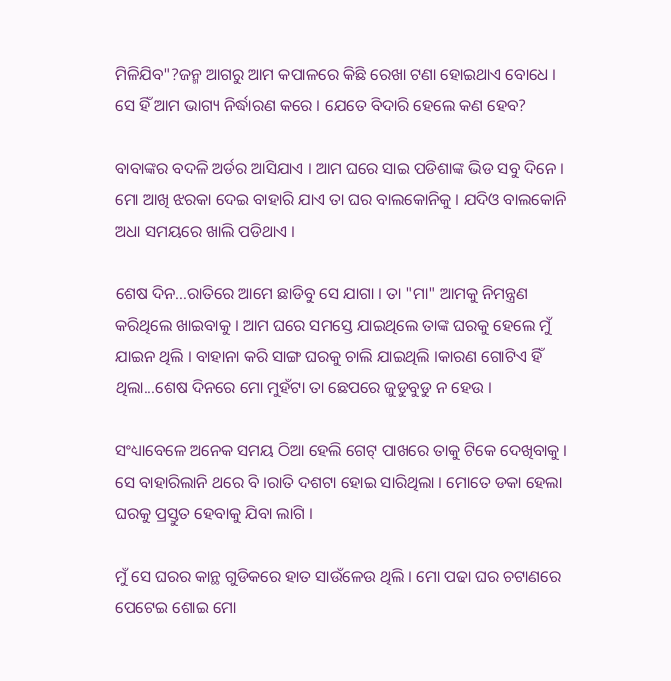ମିଳିଯିବ"?ଜନ୍ମ ଆଗରୁ ଆମ କପାଳରେ କିଛି ରେଖା ଟଣା ହୋଇଥାଏ ବୋଧେ । ସେ ହିଁ ଆମ ଭାଗ୍ୟ ନିର୍ଦ୍ଧାରଣ କରେ । ଯେତେ ବିଦାରି ହେଲେ କଣ ହେବ?

ବାବାଙ୍କର ବଦଳି ଅର୍ଡର ଆସିଯାଏ । ଆମ ଘରେ ସାଇ ପଡିଶାଙ୍କ ଭିଡ ସବୁ ଦିନେ । ମୋ ଆଖି ଝରକା ଦେଇ ବାହାରି ଯାଏ ତା ଘର ବାଲକୋନିକୁ । ଯଦିଓ ବାଲକୋନି ଅଧା ସମୟରେ ଖାଲି ପଡିଥାଏ ।

ଶେଷ ଦିନ...ରାତିରେ ଆମେ ଛାଡିବୁ ସେ ଯାଗା । ତା "ମା" ଆମକୁ ନିମନ୍ତ୍ରଣ କରିଥିଲେ ଖାଇବାକୁ । ଆମ ଘରେ ସମସ୍ତେ ଯାଇଥିଲେ ତାଙ୍କ ଘରକୁ ହେଲେ ମୁଁ ଯାଇନ ଥିଲି । ବାହାନା କରି ସାଙ୍ଗ ଘରକୁ ଚାଲି ଯାଇଥିଲି ।କାରଣ ଗୋଟିଏ ହିଁ ଥିଲା...ଶେଷ ଦିନରେ ମୋ ମୁହଁଟା ତା ଛେପରେ ଜୁଡୁବୁଡୁ ନ ହେଉ ।

ସଂଧ୍ୟାବେଳେ ଅନେକ ସମୟ ଠିଆ ହେଲି ଗେଟ୍ ପାଖରେ ତାକୁ ଟିକେ ଦେଖିବାକୁ । ସେ ବାହାରିଲାନି ଥରେ ବି ।ରାତି ଦଶଟା ହୋଇ ସାରିଥିଲା । ମୋତେ ଡକା ହେଲା ଘରକୁ ପ୍ରସ୍ତୁତ ହେବାକୁ ଯିବା ଲାଗି ।

ମୁଁ ସେ ଘରର କାନ୍ଥ ଗୁଡିକରେ ହାତ ସାଉଁଳେଉ ଥିଲି । ମୋ ପଢା ଘର ଚଟାଣରେ ପେଟେଇ ଶୋଇ ମୋ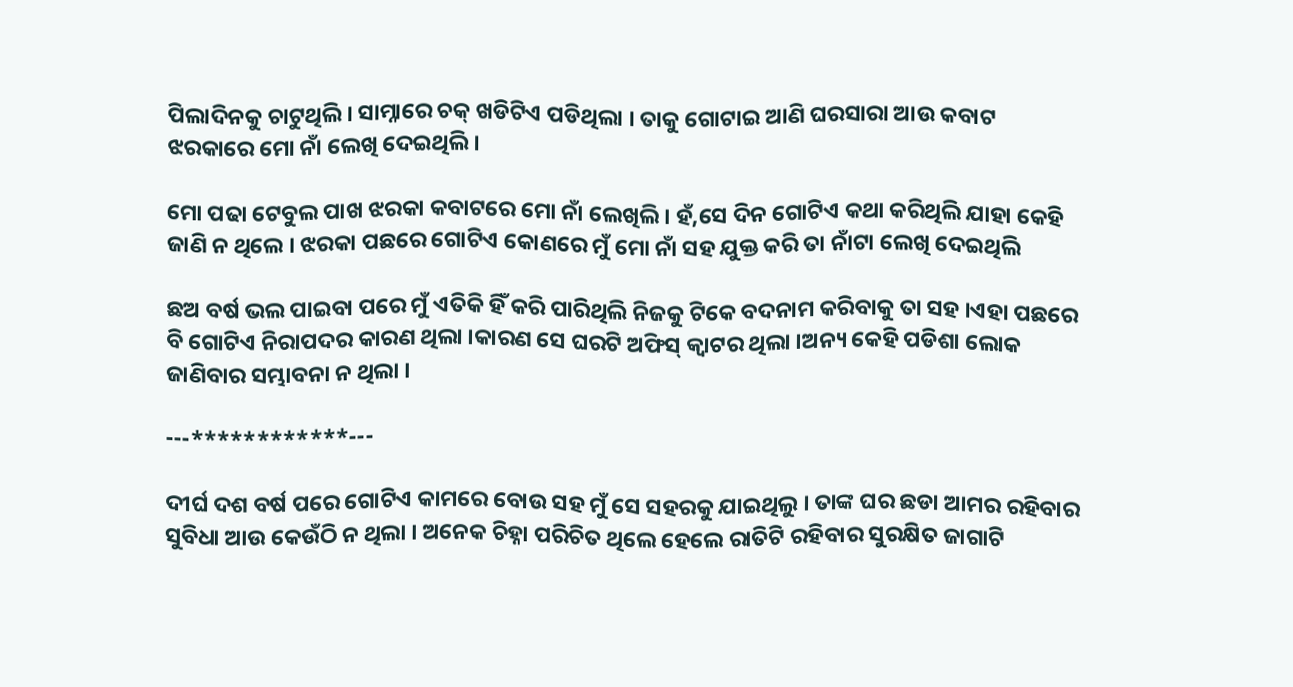ପିଲାଦିନକୁ ଚାଟୁଥିଲି । ସାମ୍ନାରେ ଚକ୍ ଖଡିଟିଏ ପଡିଥିଲା । ତାକୁ ଗୋଟାଇ ଆଣି ଘରସାରା ଆଉ କବାଟ ଝରକାରେ ମୋ ନାଁ ଲେଖି ଦେଇଥିଲି ।

ମୋ ପଢା ଟେବୁଲ ପାଖ ଝରକା କବାଟରେ ମୋ ନାଁ ଲେଖିଲି । ହଁ,ସେ ଦିନ ଗୋଟିଏ କଥା କରିଥିଲି ଯାହା କେହି ଜାଣି ନ ଥିଲେ । ଝରକା ପଛରେ ଗୋଟିଏ କୋଣରେ ମୁଁ ମୋ ନାଁ ସହ ଯୁକ୍ତ କରି ତା ନାଁଟା ଲେଖି ଦେଇଥିଲି

ଛଅ ବର୍ଷ ଭଲ ପାଇବା ପରେ ମୁଁ ଏତିକି ହିଁ କରି ପାରିଥିଲି ନିଜକୁ ଟିକେ ବଦନାମ କରିବାକୁ ତା ସହ ।ଏହା ପଛରେ ବି ଗୋଟିଏ ନିରାପଦର କାରଣ ଥିଲା ।କାରଣ ସେ ଘରଟି ଅଫିସ୍ କ୍ୱାଟର ଥିଲା ।ଅନ୍ୟ କେହି ପଡିଶା ଲୋକ ଜାଣିବାର ସମ୍ଭାବନା ନ ଥିଲା ।

---************---

ଦୀର୍ଘ ଦଶ ବର୍ଷ ପରେ ଗୋଟିଏ କାମରେ ବୋଉ ସହ ମୁଁ ସେ ସହରକୁ ଯାଇଥିଲୁ । ତାଙ୍କ ଘର ଛଡା ଆମର ରହିବାର ସୁବିଧା ଆଉ କେଉଁଠି ନ ଥିଲା । ଅନେକ ଚିହ୍ନା ପରିଚିତ ଥିଲେ ହେଲେ ରାତିଟି ରହିବାର ସୁରକ୍ଷିତ ଜାଗାଟି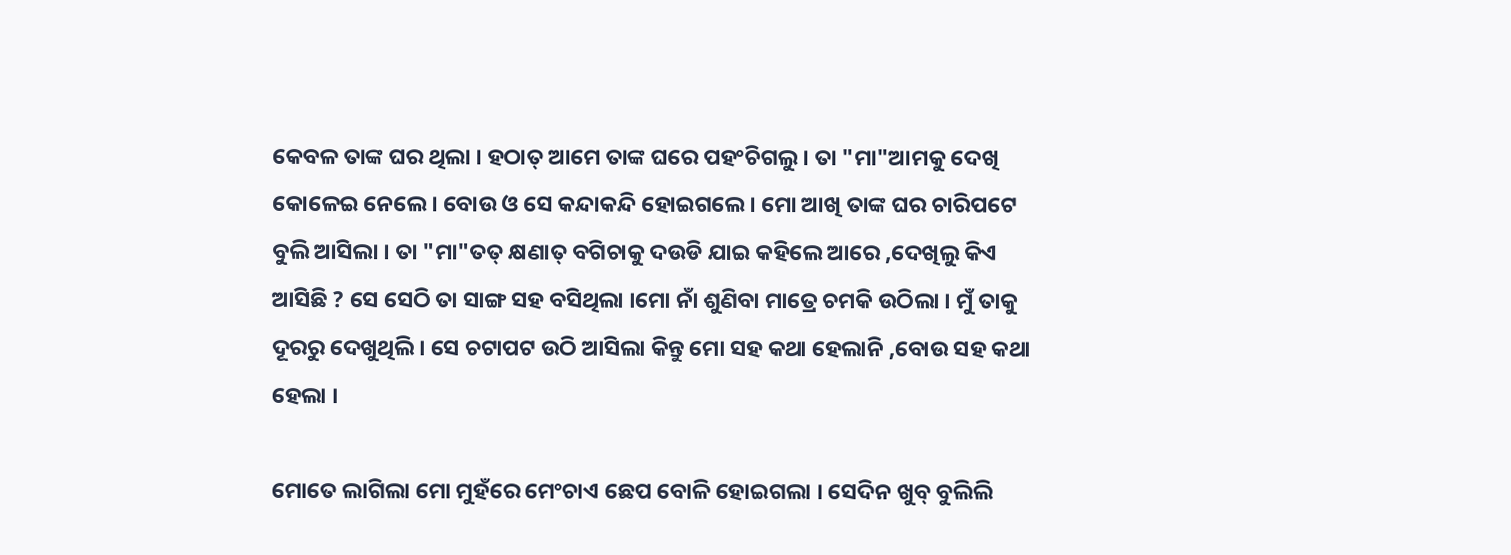କେବଳ ତାଙ୍କ ଘର ଥିଲା । ହଠାତ୍ ଆମେ ତାଙ୍କ ଘରେ ପହଂଚିଗଲୁ । ତା "ମା"ଆମକୁ ଦେଖି କୋଳେଇ ନେଲେ । ବୋଉ ଓ ସେ କନ୍ଦାକନ୍ଦି ହୋଇଗଲେ । ମୋ ଆଖି ତାଙ୍କ ଘର ଚାରିପଟେ ବୁଲି ଆସିଲା । ତା "ମା"ତତ୍ କ୍ଷଣାତ୍ ବଗିଚାକୁ ଦଉଡି ଯାଇ କହିଲେ ଆରେ ,ଦେଖିଲୁ କିଏ ଆସିଛି ? ସେ ସେଠି ତା ସାଙ୍ଗ ସହ ବସିଥିଲା ।ମୋ ନାଁ ଶୁଣିବା ମାତ୍ରେ ଚମକି ଉଠିଲା । ମୁଁ ତାକୁ ଦୂରରୁ ଦେଖୁଥିଲି । ସେ ଚଟାପଟ ଉଠି ଆସିଲା କିନ୍ତୁ ମୋ ସହ କଥା ହେଲାନି ,ବୋଉ ସହ କଥା ହେଲା ।

ମୋତେ ଲାଗିଲା ମୋ ମୁହଁରେ ମେଂଚାଏ ଛେପ ବୋଳି ହୋଇଗଲା । ସେଦିନ ଖୁବ୍ ବୁଲିଲି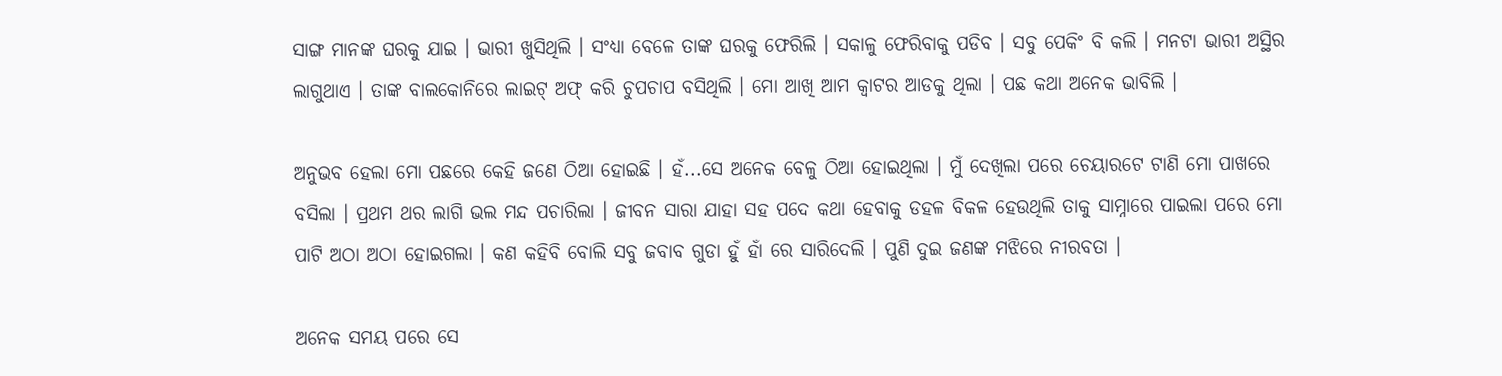ସାଙ୍ଗ ମାନଙ୍କ ଘରକୁ ଯାଇ । ଭାରୀ ଖୁସିଥିଲି । ସଂଧ୍ୟା ବେଳେ ତାଙ୍କ ଘରକୁ ଫେରିଲି । ସକାଳୁ ଫେରିବାକୁ ପଡିବ । ସବୁ ପେକିଂ ବି କଲି । ମନଟା ଭାରୀ ଅସ୍ଥିର ଲାଗୁଥାଏ । ତାଙ୍କ ବାଲକୋନିରେ ଲାଇଟ୍ ଅଫ୍ କରି ଚୁପଚାପ ବସିଥିଲି । ମୋ ଆଖି ଆମ କ୍ୱାଟର ଆଡକୁ ଥିଲା । ପଛ କଥା ଅନେକ ଭାବିଲି ।

ଅନୁଭବ ହେଲା ମୋ ପଛରେ କେହି ଜଣେ ଠିଆ ହୋଇଛି । ହଁ...ସେ ଅନେକ ବେଳୁ ଠିଆ ହୋଇଥିଲା । ମୁଁ ଦେଖିଲା ପରେ ଚେୟାରଟେ ଟାଣି ମୋ ପାଖରେ ବସିଲା । ପ୍ରଥମ ଥର ଲାଗି ଭଲ ମନ୍ଦ ପଚାରିଲା । ଜୀବନ ସାରା ଯାହା ସହ ପଦେ କଥା ହେବାକୁ ଡହଳ ବିକଳ ହେଉଥିଲି ତାକୁ ସାମ୍ନାରେ ପାଇଲା ପରେ ମୋ ପାଟି ଅଠା ଅଠା ହୋଇଗଲା । କଣ କହିବି ବୋଲି ସବୁ ଜବାବ ଗୁଡା ହୁଁ ହାଁ ରେ ସାରିଦେଲି । ପୁଣି ଦୁଇ ଜଣଙ୍କ ମଝିରେ ନୀରବତା ।

ଅନେକ ସମୟ ପରେ ସେ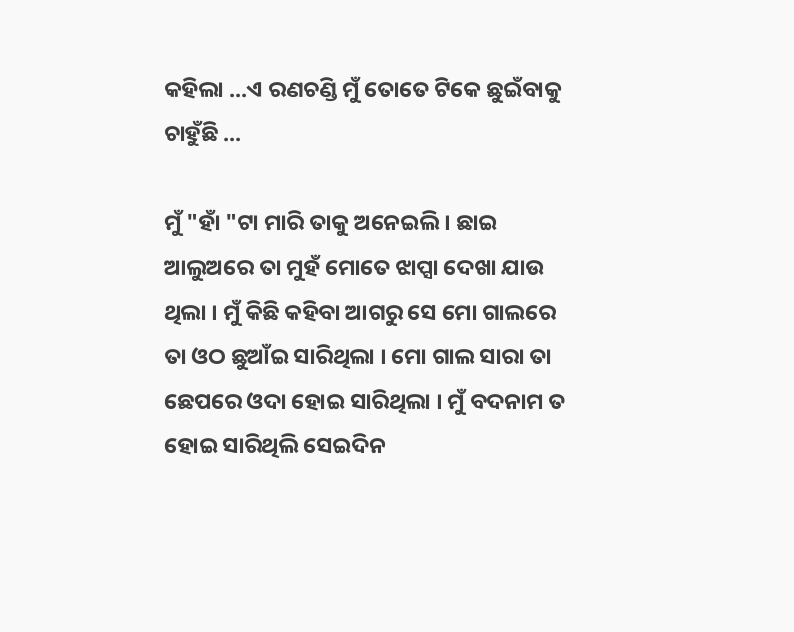କହିଲା ...ଏ ରଣଚଣ୍ଡି ମୁଁ ତୋତେ ଟିକେ ଛୁଇଁବାକୁ ଚାହୁଁଛି ...

ମୁଁ "ହାଁ "ଟା ମାରି ତାକୁ ଅନେଇଲି । ଛାଇ ଆଲୁଅରେ ତା ମୁହଁ ମୋତେ ଝାପ୍ସା ଦେଖା ଯାଉ ଥିଲା । ମୁଁ କିଛି କହିବା ଆଗରୁ ସେ ମୋ ଗାଲରେ ତା ଓଠ ଛୁଆଁଇ ସାରିଥିଲା । ମୋ ଗାଲ ସାରା ତା ଛେପରେ ଓଦା ହୋଇ ସାରିଥିଲା । ମୁଁ ବଦନାମ ତ ହୋଇ ସାରିଥିଲି ସେଇଦିନ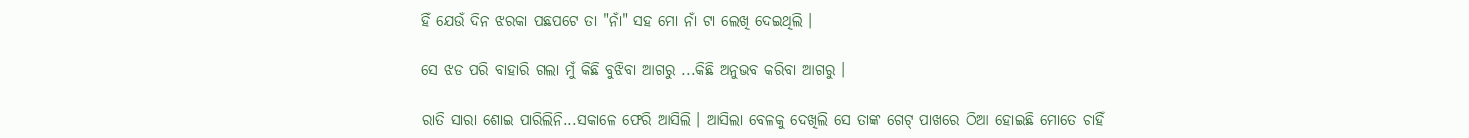ହିଁ ଯେଉଁ ଦିନ ଝରକା ପଛପଟେ ତା "ନାଁ" ସହ ମୋ ନାଁ ଟା ଲେଖି ଦେଇଥିଲି ।

ସେ ଝଡ ପରି ବାହାରି ଗଲା ମୁଁ କିଛି ବୁଝିବା ଆଗରୁ ...କିଛି ଅନୁଭବ କରିବା ଆଗରୁ ।

ରାତି ସାରା ଶୋଇ ପାରିଲିନି...ସକାଳେ ଫେରି ଆସିଲି । ଆସିଲା ବେଳକୁ ଦେଖିଲି ସେ ତାଙ୍କ ଗେଟ୍ ପାଖରେ ଠିଆ ହୋଇଛି ମୋତେ ଚାହିଁ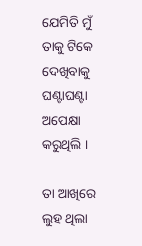ଯେମିତି ମୁଁ ତାକୁ ଟିକେ ଦେଖିବାକୁ ଘଣ୍ଟାଘଣ୍ଟା ଅପେକ୍ଷା କରୁଥିଲି ।

ତା ଆଖିରେ ଲୁହ ଥିଲା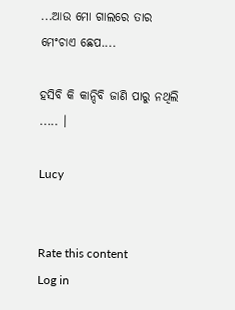...ଆଉ ମୋ ଗାଲରେ ତାର ମେଂଚାଏ ଛେପ....

ହସିବି କି କାନ୍ଦିବି ଜାଣି ପାରୁ ନଥିଲି ..... ।

Lucy


Rate this content
Log in